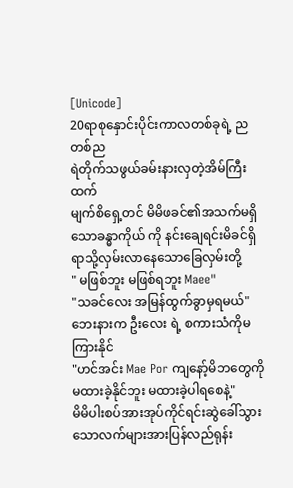[Unicode]
20ရာစုနှောင်းပိုင်းကာလတစ်ခုရဲ့ ညတစ်ည
ရဲတိုက်သဖွယ်ခမ်းနားလှတဲ့အိမ်ကြီးထက်
မျက်စိရှေ့တင် မိမိဖခင်၏အသက်မရှိသောခန္ဓာကိုယ် ကို နင်းချေရင်းမိခင်ရှိရာသို့လှမ်းလာနေသောခြေလှမ်းတို့
" မဖြစ်ဘူး မဖြစ်ရဘူး Maee"
"သခင်လေး အမြန်ထွက်ခွာမှရမယ်"
ဘေးနားက ဦးလေး ရဲ့ စကားသံကိုမကြားနိုင်
"ဟင်အင်း Mae Por ကျနော့်မိဘတွေကိုမထားခဲ့နိုင်ဘူး မထားခဲ့ပါရစေနဲ့"
မိမိပါးစပ်အားအုပ်ကိုင်ရင်းဆွဲခေါ်သွားသောလက်များအားပြန်လည်ရုန်း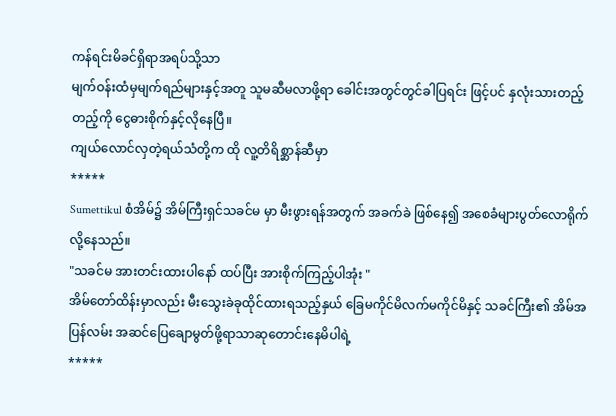ကန်ရင်းမိခင်ရှိရာအရပ်သို့သာ
မျက်ဝန်းထံမှမျက်ရည်များနှင့်အတူ သူမဆီမလာဖို့ရာ ခေါင်းအတွင်တွင်ခါပြရင်း ဖြင့်ပင် နှလုံးသားတည့်တည့်ကို ငွေဓားစိုက်နှင့်လိုနေပြီ။
ကျယ်လောင်လှတဲ့ရယ်သံတို့က ထို လူ့တိရိစ္ဆာန်ဆီမှာ
*****
Sumettikul စံအိမ်၌ အိမ်ကြီးရှင်သခင်မ မှာ မီးဖွားရန်အတွက် အခက်ခဲ ဖြစ်နေ၍ အစေခံများပွတ်လောရိုက်လို့နေသည်။
"သခင်မ အားတင်းထားပါနော် ထပ်ပြီး အားစိုက်ကြည့်ပါအုံး "
အိမ်တော်ထိန်းမှာလည်း မီးသွေးခဲခုထိုင်ထားရသည့်နှယ် ခြေမကိုင်မိလက်မကိုင်မိနှင့် သခင်ကြီး၏ အိမ်အပြန်လမ်း အဆင်ပြေချောမွတ်ဖို့ရာသာဆုတောင်းနေမိပါရဲ့
*****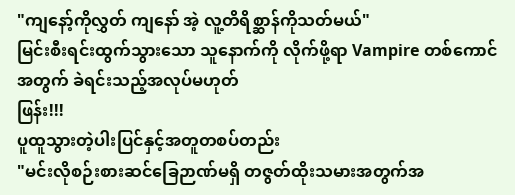"ကျနော့်ကိုလွှတ် ကျနော် အဲ့ လူ့တိရိစ္ဆာန်ကိုသတ်မယ်"
မြင်းစီးရင်းထွက်သွားသော သူနောက်ကို လိုက်ဖို့ရာ Vampire တစ်ကောင်အတွက် ခဲရင်းသည့်အလုပ်မဟုတ်
ဖြန်း!!!
ပူထူသွားတဲ့ပါးပြင်နှင့်အတူတစပ်တည်း
"မင်းလိုစဉ်းစားဆင်ခြေဉာဏ်မရှိ တဇွတ်ထိုးသမားအတွက်အ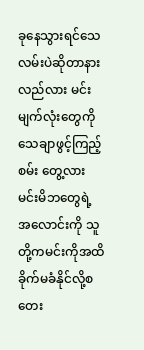ခုနေသွားရင်သေလမ်းပဲဆိုတာနားလည်လား မင်းမျက်လုံးတွေကို သေချာဖွင့်ကြည့်စမ်း တွေ့လား မင်းမိဘတွေရဲ့ အလောင်းကို သူတို့ကမင်းကိုအထိခိုက်မခံနိုင်လို့စတေး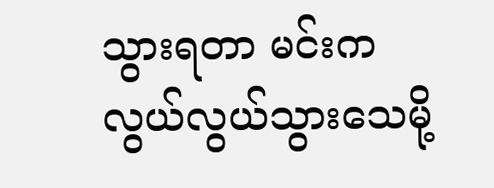သွားရတာ မင်းက လွယ်လွယ်သွားသေမို့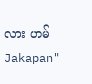လား ဟမ် Jakapan"